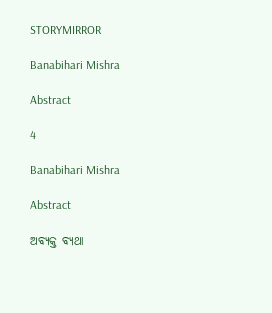STORYMIRROR

Banabihari Mishra

Abstract

4

Banabihari Mishra

Abstract

ଅବ୍ୟକ୍ତ ବ୍ୟଥା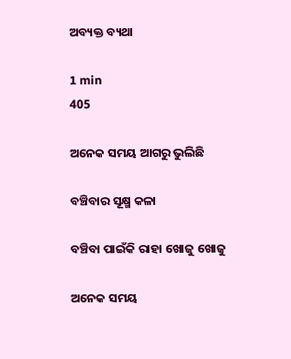ଅବ୍ୟକ୍ତ ବ୍ୟଥା

1 min
405

ଅନେକ ସମୟ ଆଗରୁ ଭୁଲିଛି

ବଞ୍ଚିବାର ସୂକ୍ଷ୍ମ କଳା

ବଞ୍ଚିବା ପାଇଁକି ରାହା ଖୋଜୁ ଖୋଜୁ

ଅନେକ ସମୟ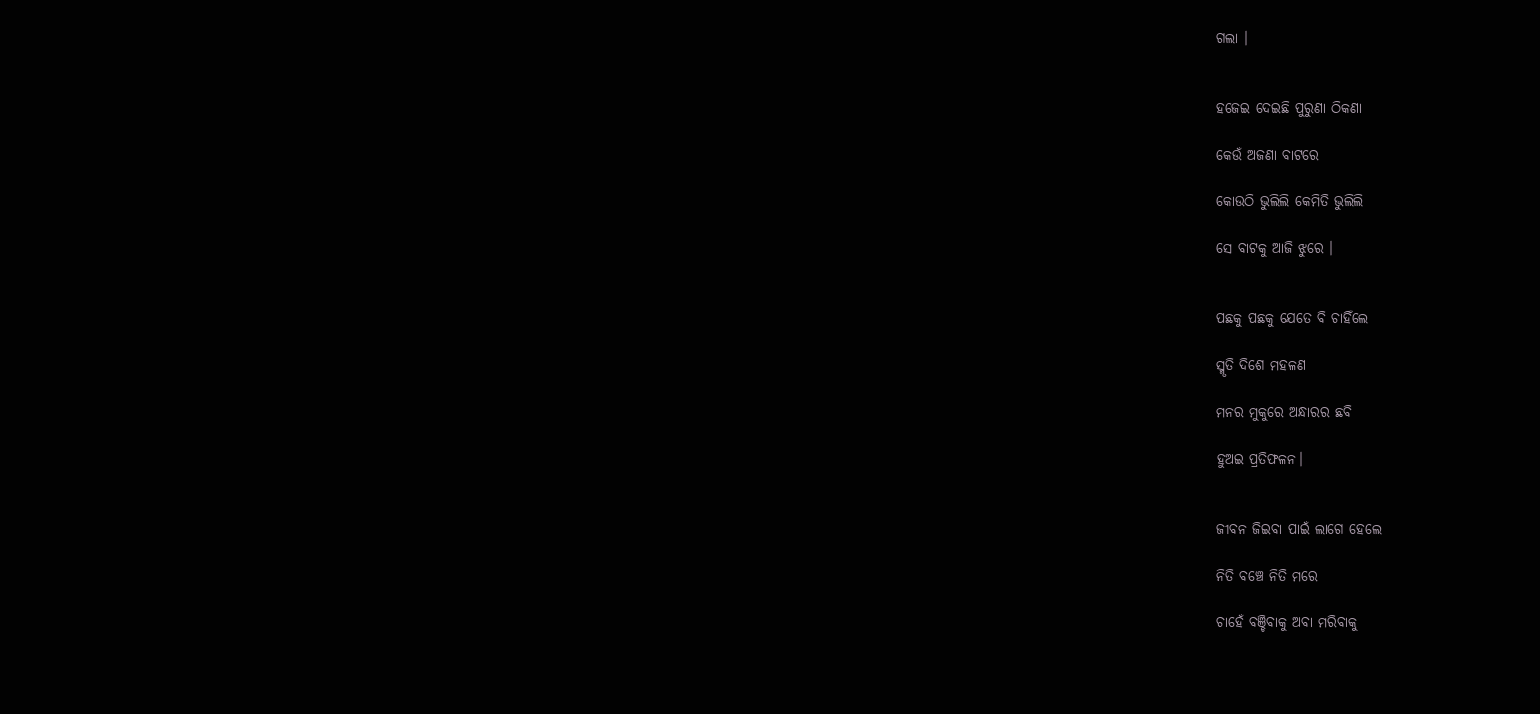ଗଲା ।


ହଜେଇ ଦେଇଛି ପୁରୁଣା ଠିକଣା

କେଉଁ ଅଜଣା ବାଟରେ

କୋଉଠି ଭୁଲିଲି କେମିତି ଭୁଲିଲି

ସେ ବାଟକୁ ଆଜି ଝୁରେ ।


ପଛକୁ ପଛକୁ ଯେତେ ବି ଚାହିଁଲେ

ସ୍ମୃତି ଦିଶେ ମହଳଣ

ମନର ମୁକୁରେ ଅନ୍ଧାରର ଛବି

ହୁଅଇ ପ୍ରତିଫଳନ।


ଜୀବନ ଜିଇବା ପାଇଁ ଲାଗେ ହେଲେ

ନିତି ବଞ୍ଚେ ନିତି ମରେ

ଚାହେଁ ବଞ୍ଚିବାକୁ ଅବା ମରିବାକୁ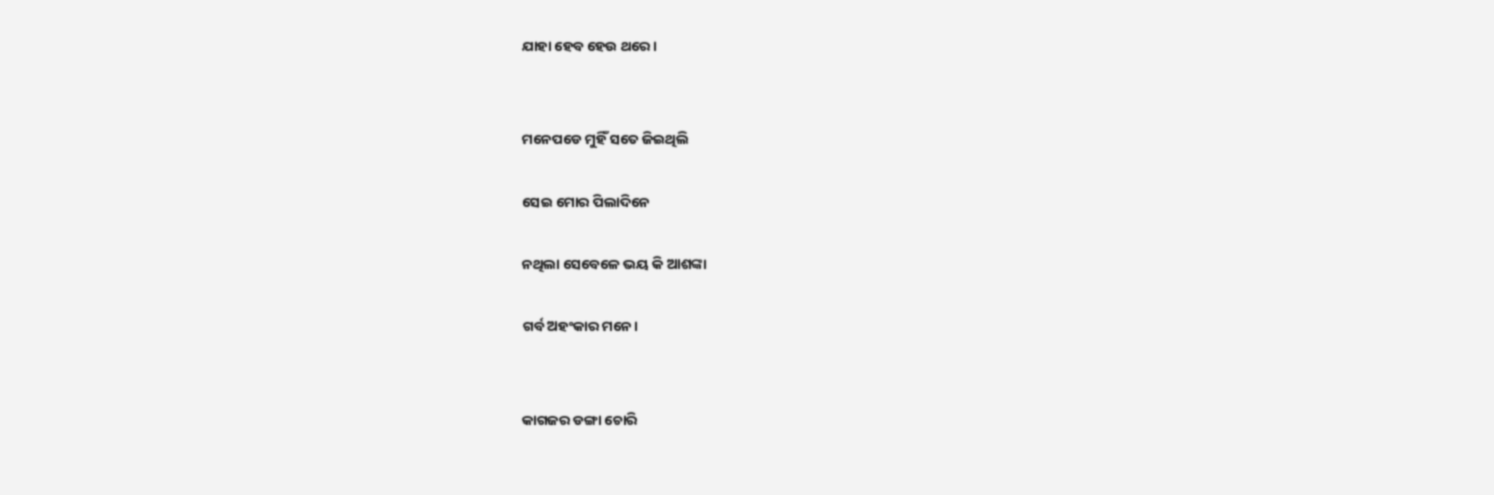ଯାହା ହେବ ହେଉ ଥରେ।


ମନେପଡେ ମୁହିଁ ସତେ ଜିଇଥିଲି

ସେଇ ମୋର ପିଲାଦିନେ

ନଥିଲା ସେବେଳେ ଭୟ କି ଆଶଙ୍କା

ଗର୍ବ ଅହଂକାର ମନେ।


କାଗଜର ଡଙ୍ଗା ଚୋରି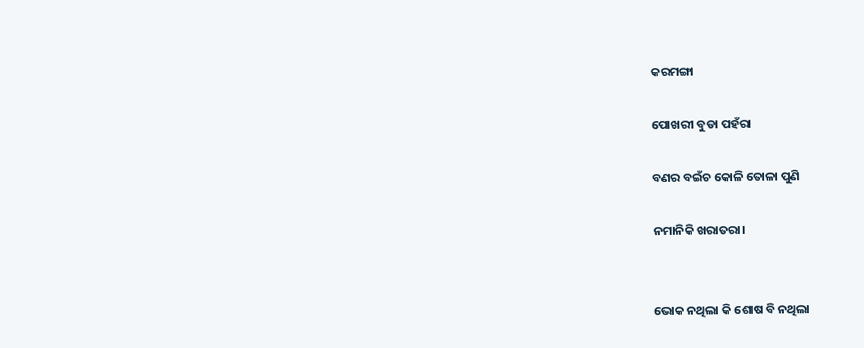କରମଙ୍ଗା

ପୋଖରୀ ବୁଡା ପହଁରା

ବଣର ବଇଁଚ କୋଳି ତୋଳା ପୁଣି

ନମାନିକି ଖରାତରା।


ଭୋକ ନଥିଲା କି ଶୋଷ ବି ନଥିଲା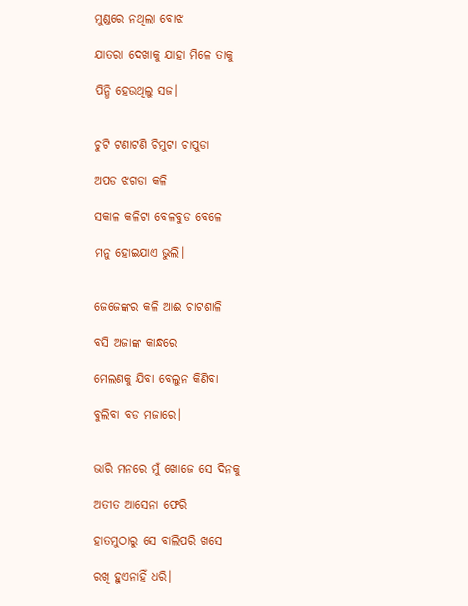ମୁଣ୍ଡରେ ନଥିଲା ବୋଝ

ଯାତରା ଦେଖାକୁ ଯାହା ମିଳେ ତାକୁ

ପିନ୍ଧି ହେଉଥିଲୁ ସଜ।


ଚୁଟି ଟଣାଟଣି ଚିମୁଟା ଚାପୁଡା

ଅପଡ ଝଗଡା କଳି

ସକାଳ କଳିଟା ବେଳବୁଡ ବେଳେ

ମନୁ ହୋଇଯାଏ ଭୁଲି।


ଜେଜେଙ୍କର କଳି ଆଈ ଚାଟଶାଳି

ବସି ଅଜାଙ୍କ କାନ୍ଧରେ

ମେଲଣକୁ ଯିବା ବେଲୁନ କିଣିବା

ବୁଲିବା ବଡ ମଜାରେ।


ଭାରି ମନରେ ମୁଁ ଖୋଜେ ସେ ଦିନକୁ

ଅତୀତ ଆସେନା ଫେରି

ହାତମୁଠାରୁ ସେ ବାଲିପରି ଖସେ

ରଖି ହୁଏନାହିଁ ଧରି।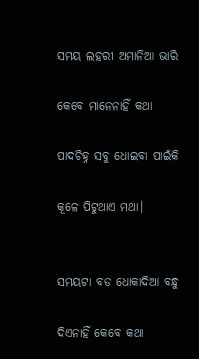ସମୟ ଲହରୀ ଅମାନିଆ ଭାରି

କେବେ ମାନେନାହିଁ କଥା

ପାଦଚିହ୍ନ ସବୁ ଧୋଇବା ପାଇଁକି

କୂଳେ ପିଟୁଥାଏ ମଥା।


ସମୟଟା ବଡ ଧୋକାଦିଆ ବନ୍ଧୁ

ଦିଏନାହିଁ କେବେ କଥା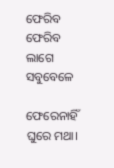ଫେରିବ ଫେରିବ ଲାଗେ ସବୁବେଳେ

ଫେରେନାହିଁ ଘୁରେ ମଥା।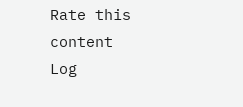Rate this content
Log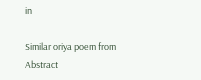in

Similar oriya poem from Abstract